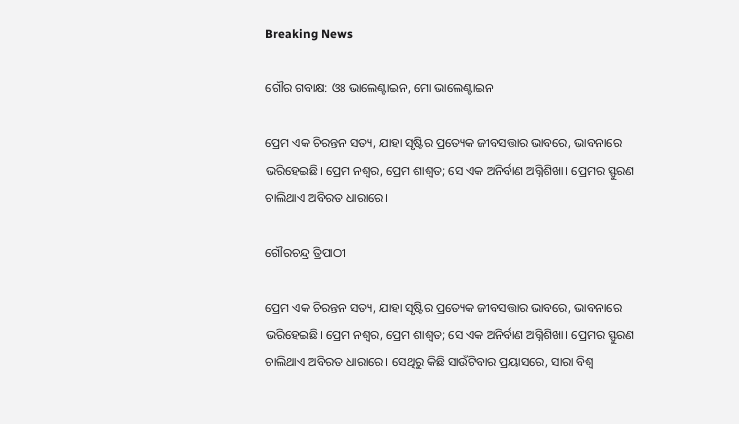Breaking News

ଗୌର ଗବାକ୍ଷ: ଓଃ ଭାଲେଣ୍ଟାଇନ, ମୋ ଭାଲେଣ୍ଟାଇନ

ପ୍ରେମ ଏକ ଚିରନ୍ତନ ସତ୍ୟ, ଯାହା ସୃଷ୍ଟିର ପ୍ରତ୍ୟେକ ଜୀବସତ୍ତାର ଭାବରେ, ଭାବନାରେ ଭରିହେଇଛି। ପ୍ରେମ ନଶ୍ବର, ପ୍ରେମ ଶାଶ୍ବତ; ସେ ଏକ ଅନିର୍ବାଣ ଅଗ୍ନିଶିଖା। ପ୍ରେମର ସ୍ଫୁରଣ ଚାଲିଥାଏ ଅବିରତ ଧାରାରେ।

ଗୌରଚନ୍ଦ୍ର ତ୍ରିପାଠୀ

ପ୍ରେମ ଏକ ଚିରନ୍ତନ ସତ୍ୟ, ଯାହା ସୃଷ୍ଟିର ପ୍ରତ୍ୟେକ ଜୀବସତ୍ତାର ଭାବରେ, ଭାବନାରେ ଭରିହେଇଛି। ପ୍ରେମ ନଶ୍ବର, ପ୍ରେମ ଶାଶ୍ବତ; ସେ ଏକ ଅନିର୍ବାଣ ଅଗ୍ନିଶିଖା। ପ୍ରେମର ସ୍ଫୁରଣ ଚାଲିଥାଏ ଅବିରତ ଧାରାରେ। ସେଥିରୁ କିଛି ସାଉଁଟିବାର ପ୍ରୟାସରେ, ସାରା ବିଶ୍ୱ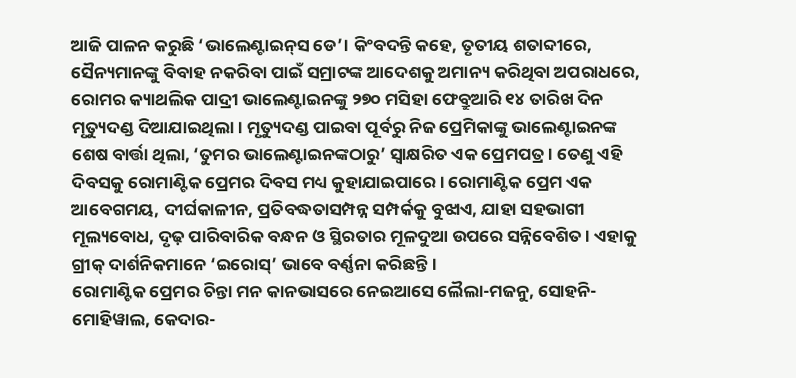ଆଜି ପାଳନ କରୁଛି ‘ଭାଲେଣ୍ଟାଇନ୍‌ସ ଡେ’। କିଂବଦନ୍ତି କହେ, ତୃତୀୟ ଶତାବ୍ଦୀରେ, ସୈନ୍ୟମାନଙ୍କୁ ବିବାହ ନକରିବା ପାଇଁ ସମ୍ରାଟଙ୍କ ଆଦେଶକୁ ଅମାନ୍ୟ କରିଥିବା ଅପରାଧରେ, ରୋମର କ୍ୟାଥଲିକ ପାଦ୍ରୀ ଭାଲେଣ୍ଟାଇନଙ୍କୁ ୨୭୦ ମସିହା ଫେବ୍ରୁଆରି ୧୪ ତାରିଖ ଦିନ ମୃତ୍ୟୁଦଣ୍ଡ ଦିଆଯାଇଥିଲା। ମୃତ୍ୟୁଦଣ୍ଡ ପାଇବା ପୂର୍ବରୁ ନିଜ ପ୍ରେମିକାଙ୍କୁ ଭାଲେଣ୍ଟାଇନଙ୍କ ଶେଷ ବାର୍ତ୍ତା ଥିଲା, ‘ତୁମର ଭାଲେଣ୍ଟାଇନଙ୍କଠାରୁ’ ସ୍ୱାକ୍ଷରିତ ଏକ ପ୍ରେମପତ୍ର। ତେଣୁ ଏହି ଦିବସକୁ ରୋମାଣ୍ଟିକ ପ୍ରେମର ଦିବସ ମଧ୍ୟ କୁହାଯାଇପାରେ। ରୋମାଣ୍ଟିକ ପ୍ରେମ ଏକ ଆବେଗମୟ, ଦୀର୍ଘକାଳୀନ, ପ୍ରତିବଦ୍ଧତାସମ୍ପନ୍ନ ସମ୍ପର୍କକୁ ବୁଝାଏ, ଯାହା ସହଭାଗୀ ମୂଲ୍ୟବୋଧ, ଦୃଢ଼ ପାରିବାରିକ ବନ୍ଧନ ଓ ସ୍ଥିରତାର ମୂଳଦୁଆ ଉପରେ ସନ୍ନିବେଶିତ। ଏହାକୁ ଗ୍ରୀକ୍ ଦାର୍ଶନିକମାନେ ‘ଇରୋସ୍’ ଭାବେ ବର୍ଣ୍ଣନା କରିଛନ୍ତି।
ରୋମାଣ୍ଟିକ ପ୍ରେମର ଚିନ୍ତା ମନ କାନଭାସରେ ନେଇଆସେ ଲୈଲା-ମଜନୁ, ସୋହନି-ମୋହିୱାଲ, କେଦାର-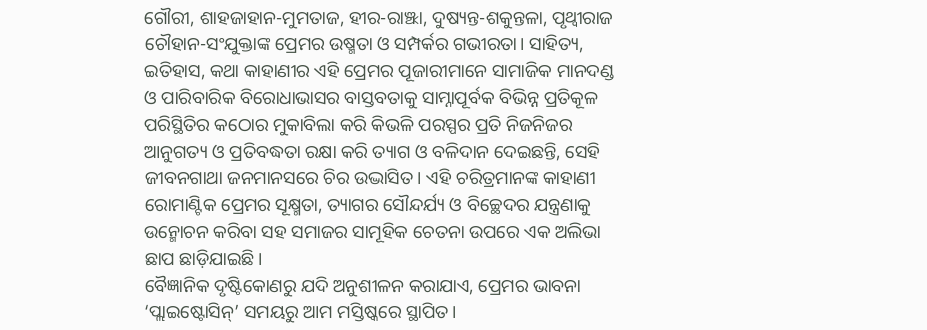ଗୌରୀ, ଶାହଜାହାନ-ମୁମତାଜ, ହୀର-ରାଞ୍ଝା, ଦୁଷ୍ୟନ୍ତ-ଶକୁନ୍ତଳା, ପୃଥ୍ୱୀରାଜ ଚୌହାନ-ସଂଯୁକ୍ତାଙ୍କ ପ୍ରେମର ଉଷ୍ମତା ଓ ସମ୍ପର୍କର ଗଭୀରତା। ସାହିତ୍ୟ, ଇତିହାସ, କଥା କାହାଣୀର ଏହି ପ୍ରେମର ପୂଜାରୀମାନେ ସାମାଜିକ ମାନଦଣ୍ଡ ଓ ପାରିବାରିକ ବିରୋଧାଭାସର ବାସ୍ତବତାକୁ ସାମ୍ନାପୂର୍ବକ ବିଭିନ୍ନ ପ୍ରତିକୂଳ ପରିସ୍ଥିତିର କଠୋର ମୁକାବିଲା କରି କିଭଳି ପରସ୍ପର ପ୍ରତି ନିଜନିଜର ଆନୁଗତ୍ୟ ଓ ପ୍ରତିବଦ୍ଧତା ରକ୍ଷା କରି ତ୍ୟାଗ ଓ ବଳିଦାନ ଦେଇଛନ୍ତି, ସେହି ଜୀବନଗାଥା ଜନମାନସରେ ଚିର ଉଦ୍ଭାସିତ। ଏହି ଚରିତ୍ରମାନଙ୍କ କାହାଣୀ ରୋମାଣ୍ଟିକ ପ୍ରେମର ସୂକ୍ଷ୍ମତା, ତ୍ୟାଗର ସୌନ୍ଦର୍ଯ୍ୟ ଓ ବିଚ୍ଛେଦର ଯନ୍ତ୍ରଣାକୁ ଉନ୍ମୋଚନ କରିବା ସହ ସମାଜର ସାମୂହିକ ଚେତନା ଉପରେ ଏକ ଅଲିଭା ଛାପ ଛାଡ଼ିଯାଇଛି।
ବୈଜ୍ଞାନିକ ଦୃଷ୍ଟିକୋଣରୁ ଯଦି ଅନୁଶୀଳନ କରାଯାଏ, ପ୍ରେମର ଭାବନା ‘ପ୍ଲାଇଷ୍ଟୋସିନ୍’ ସମୟରୁ ଆମ ମସ୍ତିଷ୍କରେ ସ୍ଥାପିତ।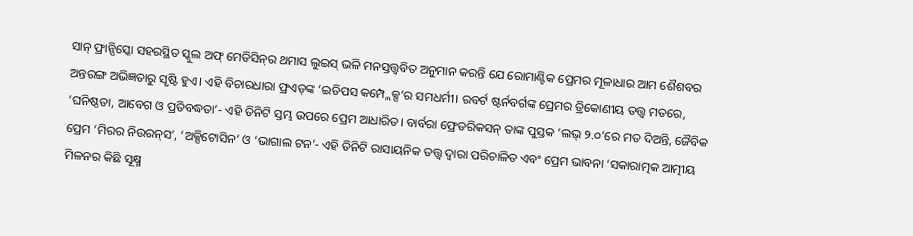ସାନ୍‌ ଫ୍ରାନ୍ସିସ୍କୋ ସହରସ୍ଥିତ ସ୍କୁଲ ଅଫ୍ ମେଡିସିନ୍‌ର ଥମାସ ଲୁଇସ୍ ଭଳି ମନସ୍ତତ୍ତ୍ୱବିତ ଅନୁମାନ କରନ୍ତି ଯେ ରୋମାଣ୍ଟିକ ପ୍ରେମର ମୂଳାଧାର ଆମ ଶୈଶବର ଅନ୍ତରଙ୍ଗ ଅଭିଜ୍ଞତାରୁ ସୃଷ୍ଟି ହୁଏ। ଏହି ବିଚାରଧାରା ଫ୍ରଏଡ୍‌ଙ୍କ ‘ଇଡିପସ କମ୍ପ୍ଲେକ୍ସ’ର ସମଧର୍ମୀ। ରବର୍ଟ ଷ୍ଟର୍ନବର୍ଗଙ୍କ ପ୍ରେମର ତ୍ରିକୋଣୀୟ ତତ୍ତ୍ୱ ମତରେ, ‘ଘନିଷ୍ଠତା, ଆବେଗ ଓ ପ୍ରତିବଦ୍ଧତା’- ଏହି ତିନିଟି ସ୍ତମ୍ଭ ଉପରେ ପ୍ରେମ ଆଧାରିତ। ବାର୍ବରା ଫ୍ରେଡରିକସନ୍ ତାଙ୍କ ପୁସ୍ତକ ‘ଲଭ୍‌ ୨.୦’ରେ ମତ ଦିଅନ୍ତି, ଜୈବିକ ପ୍ରେମ ‘ମିରର ନିଉରନ୍‌ସ’, ‘ଅକ୍ସିଟୋସିନ’ ଓ ‘ଭାଗାଲ ଟନ’- ଏହି ତିନିଟି ରାସାୟନିକ ତତ୍ତ୍ବ ଦ୍ବାରା ପରିଚାଳିତ ଏବଂ ପ୍ରେମ ଭାବନା ‘ସକାରାତ୍ମକ ଆତ୍ମୀୟ ମିଳନର କିଛି ସୂକ୍ଷ୍ମ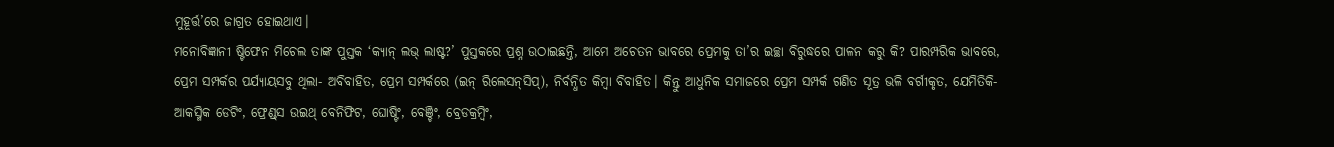ମୁହୂର୍ତ୍ତ’ରେ ଜାଗ୍ରତ ହୋଇଥାଏ।
ମନୋବିଜ୍ଞାନୀ ଷ୍ଟିଫେନ ମିଚେଲ ତାଙ୍କ ପୁସ୍ତକ ‘କ୍ୟାନ୍ ଲଭ୍ ଲାଷ୍ଟ?’ ପୁସ୍ତକରେ ପ୍ରଶ୍ନ ଉଠାଇଛନ୍ତି, ଆମେ ଅଚେତନ ଭାବରେ ପ୍ରେମକୁ ତା’ର ଇଚ୍ଛା ବିରୁଦ୍ଧରେ ପାଳନ କରୁ କି? ପାରମ୍ପରିକ ଭାବରେ, ପ୍ରେମ ସମ୍ପର୍କର ପର୍ଯ୍ୟାୟସବୁ ଥିଲା- ଅବିବାହିତ, ପ୍ରେମ ସମ୍ପର୍କରେ (ଇନ୍‌ ରିଲେସନ୍‌ସିପ୍‌), ନିର୍ବନ୍ଧିତ କିମ୍ବା ବିବାହିତ। କିନ୍ତୁ ଆଧୁନିକ ସମାଜରେ ପ୍ରେମ ସମ୍ପର୍କ ଗଣିତ ସୂତ୍ର ଭଳି ବର୍ଗୀକୃତ, ଯେମିତିକି- ଆକସ୍ମିକ ଡେଟିଂ, ଫ୍ରେଣ୍ଡ୍‌ସ ଉଇଥ୍‌ ବେନିଫିଟ, ଘୋଷ୍ଟିଂ, ବେଞ୍ଚିଂ, ବ୍ରେଡକ୍ରମ୍ବିଂ,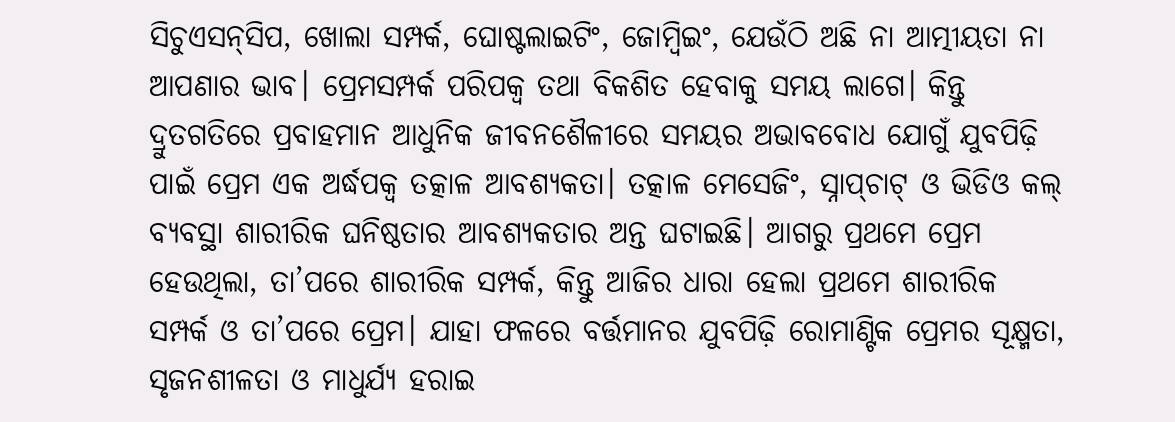ସିଚୁଏସନ୍‌ସିପ, ଖୋଲା ସମ୍ପର୍କ, ଘୋଷ୍ଟଲାଇଟିଂ, ଜୋମ୍ବିଇଂ, ଯେଉଁଠି ଅଛି ନା ଆତ୍ମୀୟତା ନା ଆପଣାର ଭାବ। ପ୍ରେମସମ୍ପର୍କ ପରିପକ୍ୱ ତଥା ବିକଶିତ ହେବାକୁ ସମୟ ଲାଗେ। କିନ୍ତୁ ଦ୍ରୁତଗତିରେ ପ୍ରବାହମାନ ଆଧୁନିକ ଜୀବନଶୈଳୀରେ ସମୟର ଅଭାବବୋଧ ଯୋଗୁଁ ଯୁବପିଢ଼ି ପାଇଁ ପ୍ରେମ ଏକ ଅର୍ଦ୍ଧପକ୍ବ ତତ୍କାଳ ଆବଶ୍ୟକତା। ତତ୍କାଳ ମେସେଜିଂ, ସ୍ନାପ୍‌ଚାଟ୍ ଓ ଭିଡିଓ କଲ୍ ବ୍ୟବସ୍ଥା ଶାରୀରିକ ଘନିଷ୍ଠତାର ଆବଶ୍ୟକତାର ଅନ୍ତ ଘଟାଇଛି। ଆଗରୁ ପ୍ରଥମେ ପ୍ରେମ ହେଉଥିଲା, ତା’ପରେ ଶାରୀରିକ ସମ୍ପର୍କ, କିନ୍ତୁ ଆଜିର ଧାରା ହେଲା ପ୍ରଥମେ ଶାରୀରିକ ସମ୍ପର୍କ ଓ ତା’ପରେ ପ୍ରେମ। ଯାହା ଫଳରେ ବର୍ତ୍ତମାନର ଯୁବପିଢ଼ି ରୋମାଣ୍ଟିକ ପ୍ରେମର ସୂକ୍ଷ୍ମତା, ସୃଜନଶୀଳତା ଓ ମାଧୁର୍ଯ୍ୟ ହରାଇ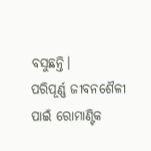ବସୁଛନ୍ତି।
ପରିପୂର୍ଣ୍ଣ ଜୀବନଶୈଳୀ ପାଇଁ ରୋମାଣ୍ଟିକ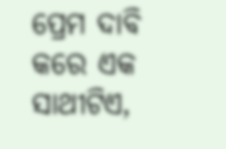ପ୍ରେମ ଦାବି କରେ ଏକ ସାଥୀଟିଏ,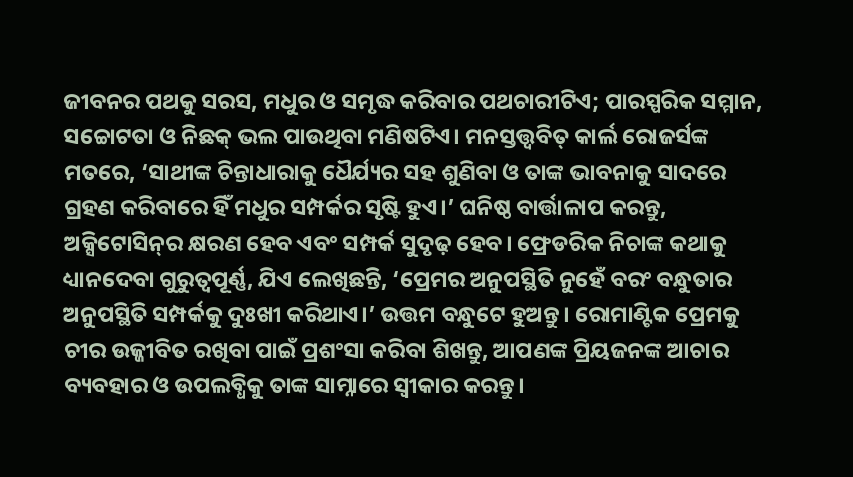ଜୀବନର ପଥକୁ ସରସ, ମଧୁର ଓ ସମୃଦ୍ଧ କରିବାର ପଥଚାରୀଟିଏ; ପାରସ୍ପରିକ ସମ୍ମାନ, ସଚ୍ଚୋଟତା ଓ ନିଛକ୍‌ ଭଲ ପାଉଥିବା ମଣିଷଟିଏ। ମନସ୍ତତ୍ତ୍ୱବିତ୍ କାର୍ଲ ରୋଜର୍ସଙ୍କ ମତରେ, ‘ସାଥୀଙ୍କ ଚିନ୍ତାଧାରାକୁ ଧୈର୍ଯ୍ୟର ସହ ଶୁଣିବା ଓ ତାଙ୍କ ଭାବନାକୁ ସାଦରେ ଗ୍ରହଣ କରିବାରେ ହିଁ ମଧୁର ସମ୍ପର୍କର ସୃଷ୍ଟି ହୁଏ।’ ଘନିଷ୍ଠ ବାର୍ତ୍ତାଳାପ କରନ୍ତୁ, ଅକ୍ସିଟୋସିନ୍‌ର କ୍ଷରଣ ହେବ ଏବଂ ସମ୍ପର୍କ ସୁଦୃଢ଼ ହେବ। ଫ୍ରେଡରିକ ନିଚାଙ୍କ କଥାକୁ ଧ୍ୟାନଦେବା ଗୁରୁତ୍ୱପୂର୍ଣ୍ଣ, ଯିଏ ଲେଖିଛନ୍ତି, ‘ପ୍ରେମର ଅନୁପସ୍ଥିତି ନୁହେଁ ବରଂ ବନ୍ଧୁତାର ଅନୁପସ୍ଥିତି ସମ୍ପର୍କକୁ ଦୁଃଖୀ କରିଥାଏ।’ ଉତ୍ତମ ବନ୍ଧୁଟେ ହୁଅନ୍ତୁ। ରୋମାଣ୍ଟିକ ପ୍ରେମକୁ ଚୀର ଉଜ୍ଜୀବିତ ରଖିବା ପାଇଁ ପ୍ରଶଂସା କରିବା ଶିଖନ୍ତୁ, ଆପଣଙ୍କ ପ୍ରିୟଜନଙ୍କ ଆଚାର ବ୍ୟବହାର ଓ ଉପଲବ୍ଧିକୁ ତାଙ୍କ ସାମ୍ନାରେ ସ୍ବୀକାର କରନ୍ତୁ।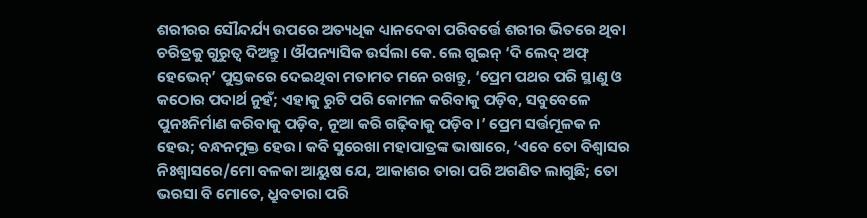ଶରୀରର ସୌନ୍ଦର୍ଯ୍ୟ ଉପରେ ଅତ୍ୟଧିକ ଧ୍ୟାନଦେବା ପରିବର୍ତ୍ତେ ଶରୀର ଭିତରେ ଥିବା ଚରିତ୍ରକୁ ଗୁରୁତ୍ବ ଦିଅନ୍ତୁ। ଔପନ୍ୟାସିକ ଉର୍ସଲା କେ. ଲେ ଗୁଇନ୍ ‘ଦି ଲେଦ୍‌ ଅଫ୍ ହେଭେନ୍’ ପୁସ୍ତକରେ ଦେଇଥିବା ମତାମତ ମନେ ରଖନ୍ତୁ, ‘ପ୍ରେମ ପଥର ପରି ସ୍ଥାଣୁ ଓ କଠୋର ପଦାର୍ଥ ନୁହଁ; ଏହାକୁ ରୁଟି ପରି କୋମଳ କରିବାକୁ ପଡ଼ିବ, ସବୁବେଳେ ପୁନଃନିର୍ମାଣ କରିବାକୁ ପଡ଼ିବ, ନୂଆ କରି ଗଢ଼ିବାକୁ ପଡ଼ିବ।’ ପ୍ରେମ ସର୍ତ୍ତମୂଳକ ନ ହେଉ; ବନ୍ଧନମୁକ୍ତ ହେଉ। କବି ସୁରେଖା ମହାପାତ୍ରଙ୍କ ଭାଷାରେ, ‘ଏବେ ତୋ ବିଶ୍ବାସର ନିଃଶ୍ବାସରେ/ମୋ ବଳକା ଆୟୁଷ ଯେ, ଆକାଶର ତାରା ପରି ଅଗଣିତ ଲାଗୁଛି; ତୋ ଭରସା ବି ମୋତେ, ଧ୍ରୁବତାରା ପରି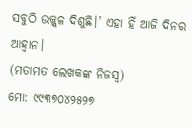ସବୁଠି ଉଜ୍ଜ୍ବଳ ଦିଶୁଛି।’ ଏହା ହିଁ ଆଜି ଦିନର ଆହ୍ବାନ।
(ମତାମତ ଲେଖକଙ୍କ ନିଜସ୍ବ)
ମୋ: ୯୯୩୭୦୪୨୫୨୭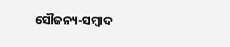ସୌଜନ୍ୟ-ସମ୍ୱାଦ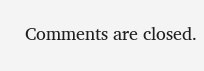Comments are closed.